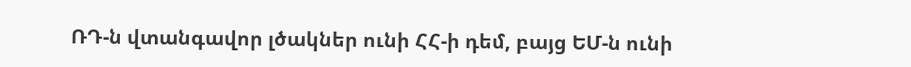ՌԴ-ն վտանգավոր լծակներ ունի ՀՀ-ի դեմ, բայց ԵՄ-ն ունի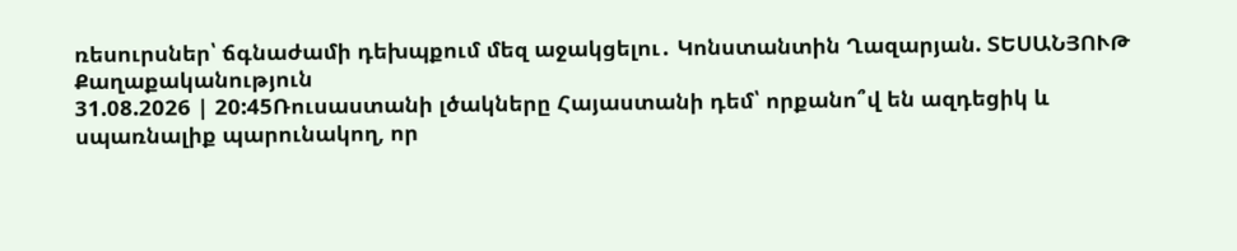ռեսուրսներ՝ ճգնաժամի դեխպքում մեզ աջակցելու․ Կոնստանտին Ղազարյան. ՏԵՍԱՆՅՈՒԹ
Քաղաքականություն
31.08.2026 | 20:45Ռուսաստանի լծակները Հայաստանի դեմ՝ որքանո՞վ են ազդեցիկ և սպառնալիք պարունակող, որ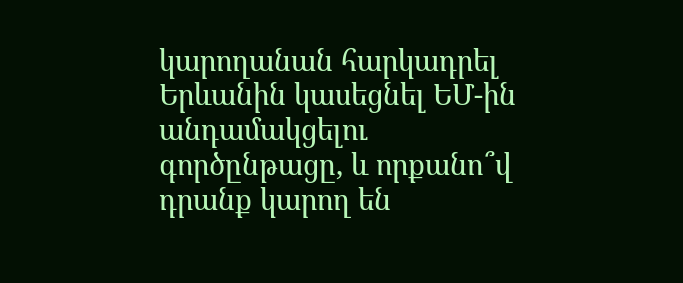կարողանան հարկադրել Երևանին կասեցնել ԵՄ-ին անդամակցելու գործընթացը, և որքանո՞վ դրանք կարող են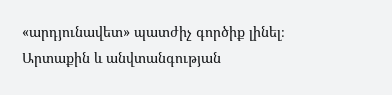«արդյունավետ» պատժիչ գործիք լինել։
Արտաքին և անվտանգության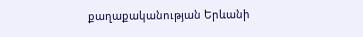քաղաքականության Երևանի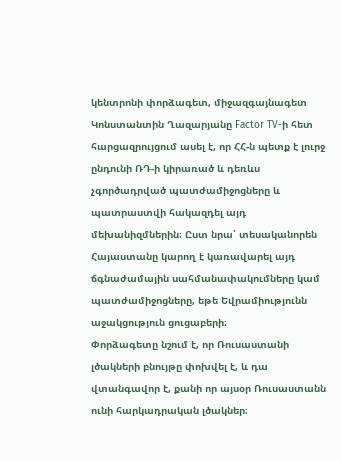կենտրոնի փորձագետ, միջազգայնագետ Կոնստանտին Ղազարյանը Factor TV-ի հետ հարցազրույցում ասել է, որ ՀՀ-ն պետք է լուրջ ընդունի ՌԴ-ի կիրառած և դեռևս չգործադրված պատժամիջոցները և պատրաստվի հակազդել այդ մեխանիզմներին։ Ըստ նրա՝ տեսականորեն Հայաստանը կարող է կառավարել այդ ճգնաժամային սահմանափակումները կամ պատժամիջոցները, եթե Եվրամիությունն աջակցություն ցուցաբերի։
Փորձագետը նշում է, որ Ռուսաստանի լծակների բնույթը փոխվել է, և դա վտանգավոր է, քանի որ այսօր Ռուսաստանն ունի հարկադրական լծակներ։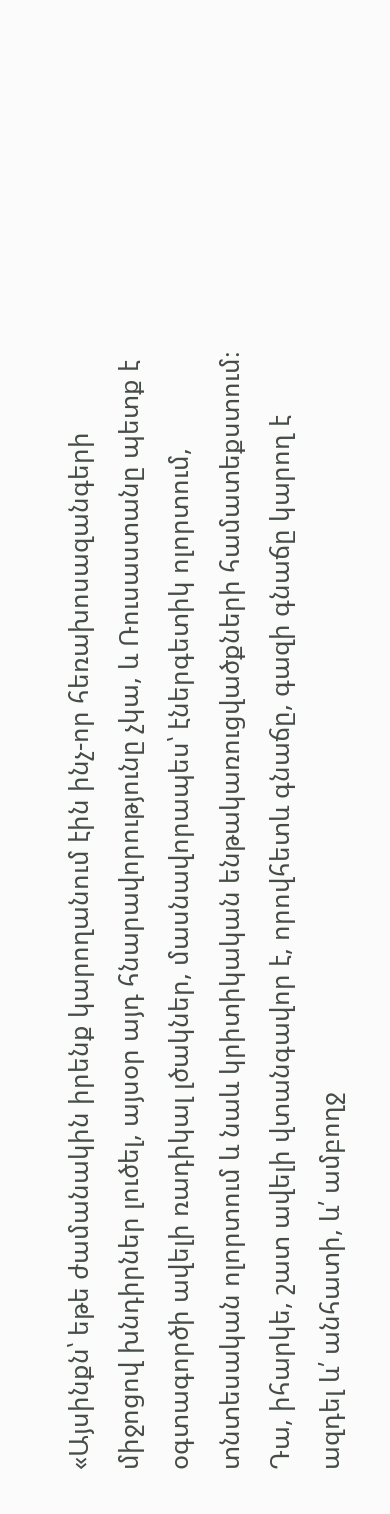«Այսինքն՝ եթե ժամանակին իրենք կարողանում էին ինչ-որ հեռախոսազանգերի միջոցով խնդիրներ լուծել, այսօր այդ հնարավորությունը չկա, և Ռուսաստանը պետք է օգտագործի ավելի ռադիկալ լծակներ, մասնավորապես՝ էներգետիկ ոլորտում, տնտեսական ոլորտում և նաև կրիտիկական ենթակառուցվածքների համատեքստում։ Դա, իհարկե, շատ ավելի վտանգավոր է, որովհետև գնաճը, գազի գնաճը կարող է ազդել և՛ անհատի, և՛ ամբողջ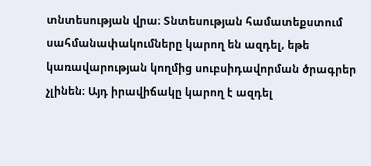տնտեսության վրա։ Տնտեսության համատեքստում սահմանափակումները կարող են ազդել, եթե կառավարության կողմից սուբսիդավորման ծրագրեր չլինեն։ Այդ իրավիճակը կարող է ազդել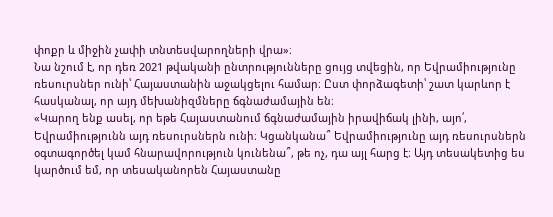փոքր և միջին չափի տնտեսվարողների վրա»։
Նա նշում է, որ դեռ 2021 թվականի ընտրությունները ցույց տվեցին, որ Եվրամիությունը ռեսուրսներ ունի՝ Հայաստանին աջակցելու համար։ Ըստ փորձագետի՝ շատ կարևոր է հասկանալ, որ այդ մեխանիզմները ճգնաժամային են։
«Կարող ենք ասել, որ եթե Հայաստանում ճգնաժամային իրավիճակ լինի, այո՛, Եվրամիությունն այդ ռեսուրսներն ունի։ Կցանկանա՞ Եվրամիությունը այդ ռեսուրսներն օգտագործել կամ հնարավորություն կունենա՞, թե ոչ, դա այլ հարց է։ Այդ տեսակետից ես կարծում եմ, որ տեսականորեն Հայաստանը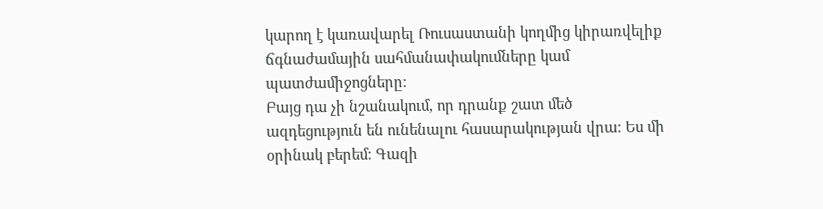կարող է կառավարել Ռուսաստանի կողմից կիրառվելիք ճգնաժամային սահմանափակումները կամ պատժամիջոցները։
Բայց դա չի նշանակում, որ դրանք շատ մեծ ազդեցություն են ունենալու հասարակության վրա։ Ես մի օրինակ բերեմ։ Գազի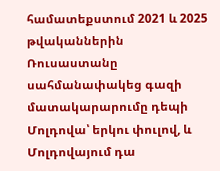համատեքստում 2021 և 2025 թվականներին Ռուսաստանը սահմանափակեց գազի մատակարարումը դեպի Մոլդովա՝ երկու փուլով, և Մոլդովայում դա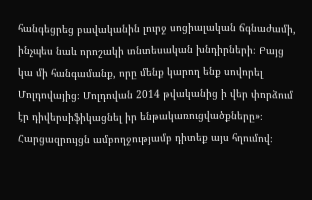հանգեցրեց բավականին լուրջ սոցիալական ճգնաժամի, ինչպես նաև որոշակի տնտեսական խնդիրների։ Բայց կա մի հանգամանք, որը մենք կարող ենք սովորել Մոլդովայից։ Մոլդովան 2014 թվականից ի վեր փորձում էր դիվերսիֆիկացնել իր ենթակառուցվածքները»։
Հարցազրույցն ամբողջությամբ դիտեք այս հղումով։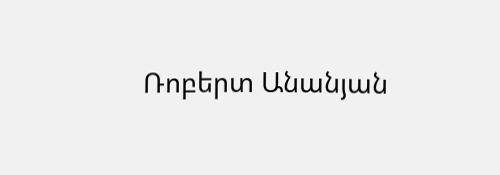Ռոբերտ Անանյան